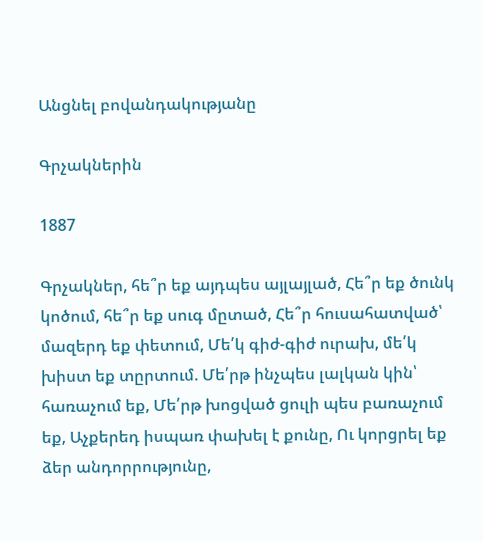Անցնել բովանդակությանը

Գրչակներին

1887

Գրչակներ, հե՞ր եք այդպես այլայլած, Հե՞ր եք ծունկ կոծում, հե՞ր եք սուգ մըտած, Հե՞ր հուսահատված՝ մազերդ եք փետում, Մե՛կ գիժ-գիժ ուրախ, մե՛կ խիստ եք տըրտում. Մե՛րթ ինչպես լալկան կին՝ հառաչում եք, Մե՛րթ խոցված ցուլի պես բառաչում եք, Աչքերեդ իսպառ փախել է քունը, Ու կորցրել եք ձեր անդորրությունը,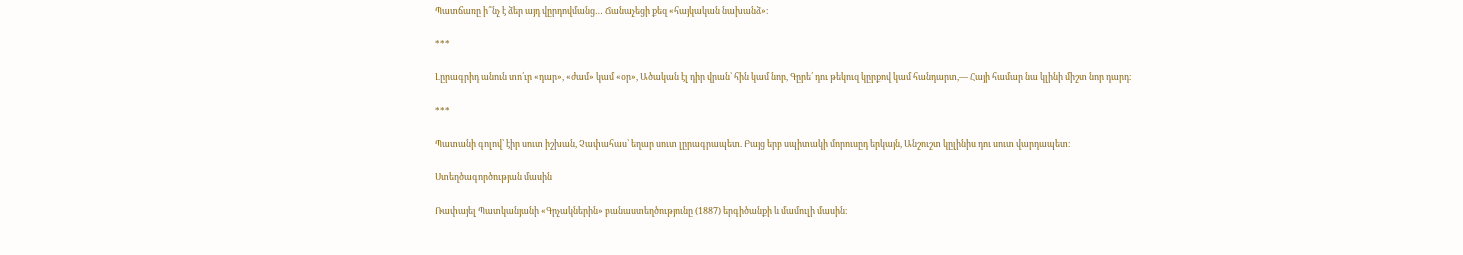Պատճառը ի՞նչ է ձեր այդ վըրդովմանց… Ճանաչեցի քեզ «հայկական նախանձ»։

***

Լըրագրիդ անուն տո՛ւր «դար», «ժամ» կամ «օր», Ածական էլ դիր վրան՝ հին կամ նոր, Գըրե՛ դու թեկուզ կըրքով կամ հանդարտ,— Հայի համար նա կլինի միշտ նոր դարդ։

***

Պատանի գոլով՝ էիր սուտ իշխան, Չափահաս՝ եղար սուտ լըրագրապետ. Բայց երբ սպիտակի մորուսըդ երկայն, Անշուշտ կըլինիս դու սուտ վարդապետ։

Ստեղծագործության մասին

Ռափայել Պատկանյանի «Գրչակներին» բանաստեղծությունը (1887) երգիծանքի և մամուլի մասին։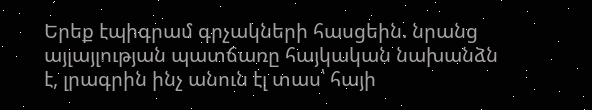Երեք էպիգրամ գրչակների հասցեին. նրանց այլայլության պատճառը հայկական նախանձն է, լրագրին ինչ անուն էլ տաս՝ հայի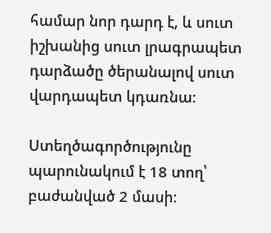համար նոր դարդ է, և սուտ իշխանից սուտ լրագրապետ դարձածը ծերանալով սուտ վարդապետ կդառնա։

Ստեղծագործությունը պարունակում է 18 տող՝ բաժանված 2 մասի։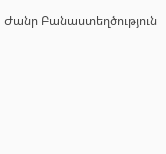Ժանր Բանաստեղծություն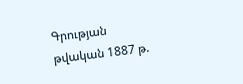Գրության թվական 1887 թ.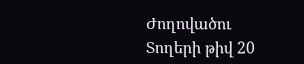Ժողովածու
Տողերի թիվ 20